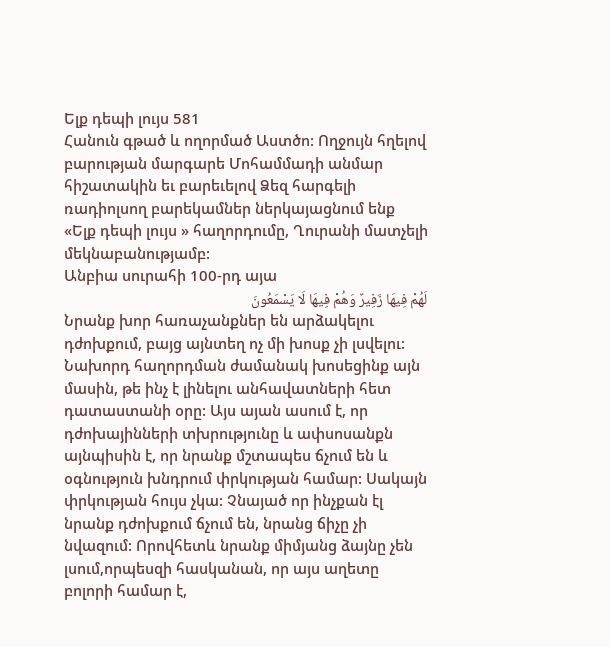Ելք դեպի լույս 581
Հանուն գթած և ողորմած Աստծո: Ողջույն հղելով բարության մարգարե Մոհամմադի անմար հիշատակին եւ բարեւելով Ձեզ հարգելի ռադիոլսող բարեկամներ ներկայացնում ենք «Ելք դեպի լույս » հաղորդումը, Ղուրանի մատչելի մեկնաբանությամբ:
Անբիա սուրահի 100-րդ այա
لَهُمْ فِیهَا زَفِیرٌ وَهُمْ فِیهَا لَا یَسْمَعُونَ
Նրանք խոր հառաչանքներ են արձակելու դժոխքում, բայց այնտեղ ոչ մի խոսք չի լսվելու:
Նախորդ հաղորդման ժամանակ խոսեցինք այն մասին, թե ինչ է լինելու անհավատների հետ դատաստանի օրը: Այս այան ասում է, որ դժոխայինների տխրությունը և ափսոսանքն այնպիսին է, որ նրանք մշտապես ճչում են և օգնություն խնդրում փրկության համար: Սակայն փրկության հույս չկա: Չնայած որ ինչքան էլ նրանք դժոխքում ճչում են, նրանց ճիչը չի նվազում: Որովհետև նրանք միմյանց ձայնը չեն լսում,որպեսզի հասկանան, որ այս աղետը բոլորի համար է,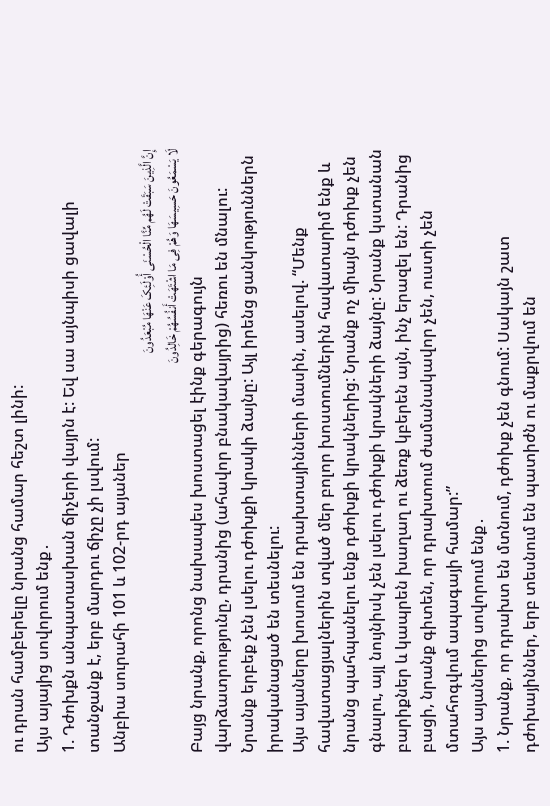ու դրան համբերելը նրանց համար հեշտ լինի:
Այս այայից սովորում ենք․
1. Դժոխքն անպատասխան ճիչերի վայրն է: Եվ սա այնպիսի ցավալի տանջանք է, երբ մարդու ճիչը չի լսվում:
Անբիա սուրահի 101 և 102-րդ այաներ
إِنَّ الَّذِینَ سَبَقَتْ لَهُم مِّنَّا الْحُسْنَى أُوْلَئِکَ عَنْهَا مُبْعَدُونَ
لَا یَسْمَعُونَ حَسِیسَهَا وَهُمْ فِی مَا اشْتَهَتْ أَنفُسُهُمْ خَالِدُونَ
Բայց նրանք, որոնց նախապես խոստացել էինք գերագույն վարձատրությունը, դրանից (ահավոր բնակավայրից) հեռու են մնալու:
Նրանք երբեք չեն լսելու դժոխքի կրակի ձայնը: Այլ իրենց ցանկություններն իրականացած են տեսնելու:
Այս այաները խոսում են դրախտայինների մասին, ասելով. “Մենք հավատացյալներին տված մեր բոլոր խոստումներին հավատարիմ ենք և նրանց պահպանելու ենք դժոխքի կրակներից: Նրանք ոչ միայն դժոխք չեն գնալու, այլ նույնիսկ չեն լսելու դժոխքի կրակների ձայնը: Նրանք կստանան բարիքներ և կապրեն խաղաղ ու ձեռք կբերեն այն, ինչ երազել են: Դրանից բացի, նրանք գիտեն, որ դրախտում ժամանակավոր չեն, ուստի չեն մտահոգվում ապագայի համար:”
Այս այաներից սովորում ենք․
1. Նրանք, որ դրախտ են մտնում, դժոխք չեն գնում: Սակայն շատ դժոխայիններ, երբ տեսնում են պատիժն ու մաքրվում են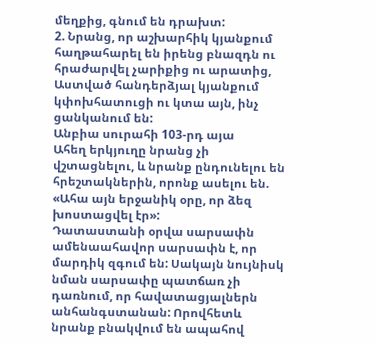մեղքից, գնում են դրախտ:
2. Նրանց, որ աշխարհիկ կյանքում հաղթահարել են իրենց բնազդն ու հրաժարվել չարիքից ու արատից, Աստված հանդերձյալ կյանքում կփոխհատուցի ու կտա այն, ինչ ցանկանում են:
Անբիա սուրահի 103-րդ այա
Ահեղ երկյուղը նրանց չի վշտացնելու, և նրանք ընդունելու են հրեշտակներին, որոնք ասելու են. «Ահա այն երջանիկ օրը, որ ձեզ խոստացվել էր»:
Դատաստանի օրվա սարսափն ամենաահավոր սարսափն է, որ մարդիկ զգում են: Սակայն նույնիսկ նման սարսափը պատճառ չի դառնում, որ հավատացյալներն անհանգստանան: Որովհետև նրանք բնակվում են ապահով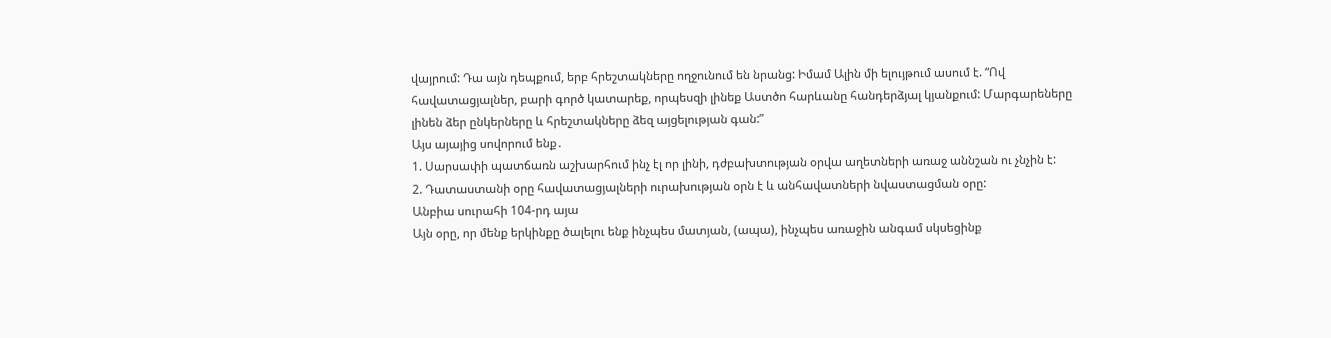վայրում: Դա այն դեպքում, երբ հրեշտակները ողջունում են նրանց: Իմամ Ալին մի ելույթում ասում է. “Ով հավատացյալներ, բարի գործ կատարեք, որպեսզի լինեք Աստծո հարևանը հանդերձյալ կյանքում: Մարգարեները լինեն ձեր ընկերները և հրեշտակները ձեզ այցելության գան:”
Այս այայից սովորում ենք․
1. Սարսափի պատճառն աշխարհում ինչ էլ որ լինի, դժբախտության օրվա աղետների առաջ աննշան ու չնչին է:
2. Դատաստանի օրը հավատացյալների ուրախության օրն է և անհավատների նվաստացման օրը:
Անբիա սուրահի 104-րդ այա
Այն օրը, որ մենք երկինքը ծալելու ենք ինչպես մատյան, (ապա), ինչպես առաջին անգամ սկսեցինք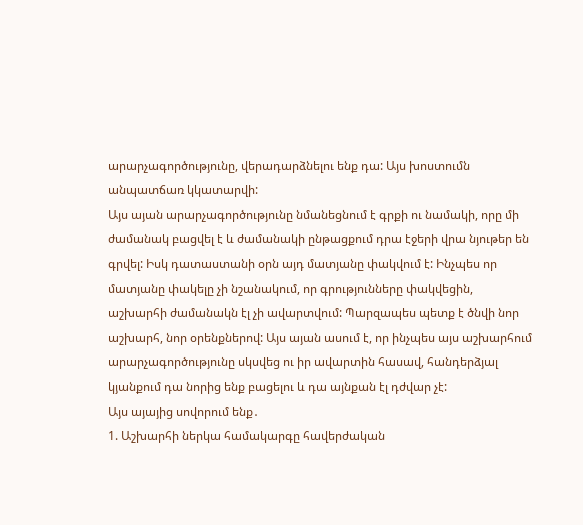արարչագործությունը, վերադարձնելու ենք դա: Այս խոստումն անպատճառ կկատարվի:
Այս այան արարչագործությունը նմանեցնում է գրքի ու նամակի, որը մի ժամանակ բացվել է և ժամանակի ընթացքում դրա էջերի վրա նյութեր են գրվել: Իսկ դատաստանի օրն այդ մատյանը փակվում է: Ինչպես որ մատյանը փակելը չի նշանակում, որ գրությունները փակվեցին, աշխարհի ժամանակն էլ չի ավարտվում: Պարզապես պետք է ծնվի նոր աշխարհ, նոր օրենքներով: Այս այան ասում է, որ ինչպես այս աշխարհում արարչագործությունը սկսվեց ու իր ավարտին հասավ, հանդերձյալ կյանքում դա նորից ենք բացելու և դա այնքան էլ դժվար չէ:
Այս այայից սովորում ենք․
1. Աշխարհի ներկա համակարգը հավերժական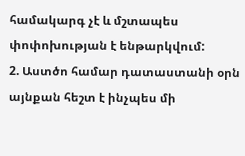համակարգ չէ և մշտապես փոփոխության է ենթարկվում:
2. Աստծո համար դատաստանի օրն այնքան հեշտ է ինչպես մի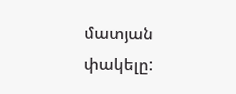մատյան փակելը: